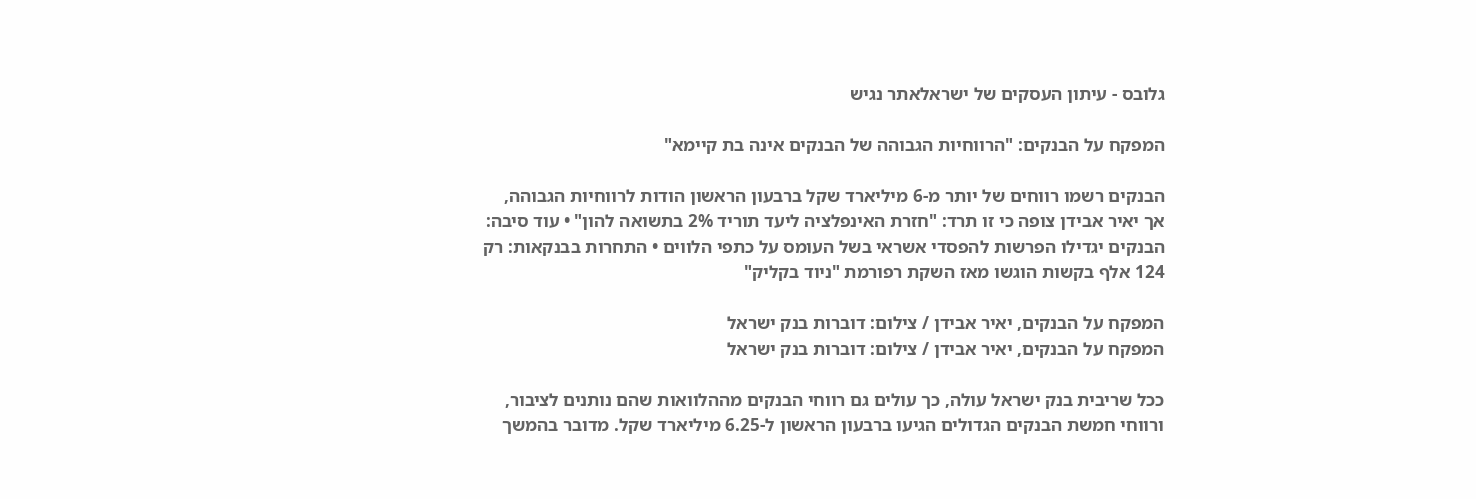גלובס - עיתון העסקים של ישראלאתר נגיש

המפקח על הבנקים: "הרווחיות הגבוהה של הבנקים אינה בת קיימא"

הבנקים רשמו רווחים של יותר מ-6 מיליארד שקל ברבעון הראשון הודות לרווחיות הגבוהה, אך יאיר אבידן צופה כי זו תרד: "חזרת האינפלציה ליעד תוריד 2% בתשואה להון" • עוד סיבה: הבנקים יגדילו הפרשות להפסדי אשראי בשל העומס על כתפי הלווים • התחרות בבנקאות: רק 124 אלף בקשות הוגשו מאז השקת רפורמת "ניוד בקליק"

המפקח על הבנקים, יאיר אבידן / צילום: דוברות בנק ישראל
המפקח על הבנקים, יאיר אבידן / צילום: דוברות בנק ישראל

ככל שריבית בנק ישראל עולה, כך עולים גם רווחי הבנקים מההלוואות שהם נותנים לציבור, ורווחי חמשת הבנקים הגדולים הגיעו ברבעון הראשון ל-6.25 מיליארד שקל. מדובר בהמשך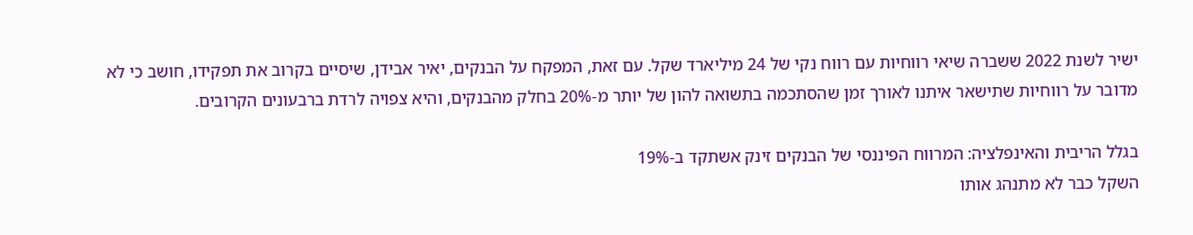ישיר לשנת 2022 ששברה שיאי רווחיות עם רווח נקי של 24 מיליארד שקל. עם זאת, המפקח על הבנקים, יאיר אבידן, שיסיים בקרוב את תפקידו, חושב כי לא מדובר על רווחיות שתישאר איתנו לאורך זמן שהסתכמה בתשואה להון של יותר מ-20% בחלק מהבנקים, והיא צפויה לרדת ברבעונים הקרובים.

בגלל הריבית והאינפלציה: המרווח הפיננסי של הבנקים זינק אשתקד ב-19%
השקל כבר לא מתנהג אותו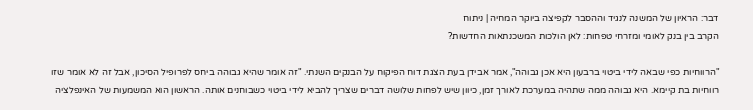דבר: הראיון של המשנה לנגיד וההסבר לקפיצה ביוקר המחיה | ניתוח
הקרב בין בנק לאומי ומזרחי טפחות: לאן הולכות המשכנתאות החדשות?

"הרווחיות כפי שבאה לידי ביטוי ברבעון היא אכן גבוהה", אמר אבידן בעת הצגת דוח הפיקוח על הבנקים השנתי. "זה אומר שהיא גבוהה ביחס לפרופיל הסיכון, אבל זה לא אומר שזו רווחיות בת קיימא. היא גבוהה ממה שתהיה במערכת לאורך זמן, כיוון שיש לפחות שלושה דברים שצריך להביא לידי ביטוי כשבוחנים אותה. הראשון הוא המשמעות של האינפלציה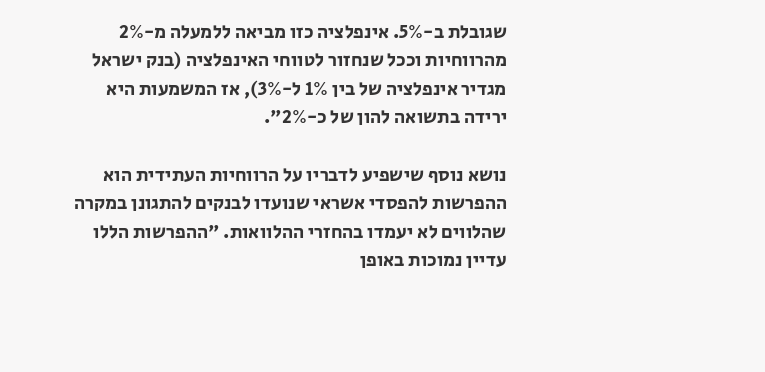שגובלת ב-5%. אינפלציה כזו מביאה ללמעלה מ-2% מהרווחיות וככל שנחזור לטווחי האינפלציה (בנק ישראל מגדיר אינפלציה של בין 1% ל-3%), אז המשמעות היא ירידה בתשואה להון של כ-2%".

נושא נוסף שישפיע לדבריו על הרווחיות העתידית הוא ההפרשות להפסדי אשראי שנועדו לבנקים להתגונן במקרה שהלווים לא יעמדו בהחזרי ההלוואות. "ההפרשות הללו עדיין נמוכות באופן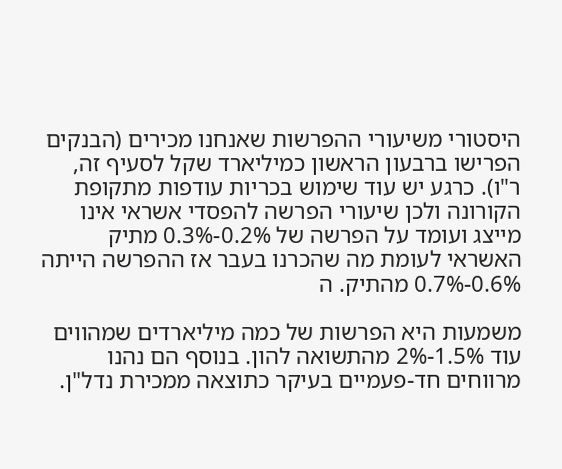היסטורי משיעורי ההפרשות שאנחנו מכירים (הבנקים הפרישו ברבעון הראשון כמיליארד שקל לסעיף זה, ר"ו). כרגע יש עוד שימוש בכריות עודפות מתקופת הקורונה ולכן שיעורי הפרשה להפסדי אשראי אינו מייצג ועומד על הפרשה של 0.2%-0.3% מתיק האשראי לעומת מה שהכרנו בעבר אז ההפרשה הייתה 0.6%-0.7% מהתיק. ה

משמעות היא הפרשות של כמה מיליארדים שמהווים עוד 1.5%-2% מהתשואה להון. בנוסף הם נהנו מרווחים חד-פעמיים בעיקר כתוצאה ממכירת נדל"ן.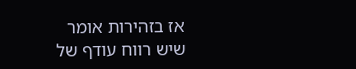אז בזהירות אומר שיש רווח עודף של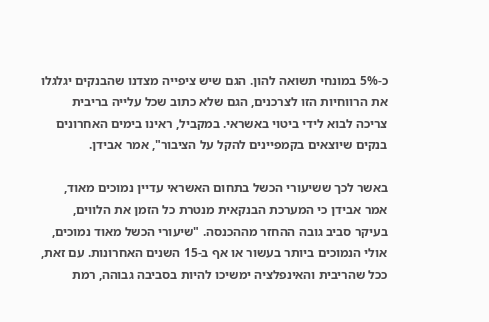כ-5% במונחי תשואה להון. הגם שיש ציפייה מצדנו שהבנקים יגלגלו את הרווחיות הזו לצרכנים, הגם שלא כתוב שכל עלייה בריבית צריכה לבוא לידי ביטוי באשראי. במקביל, ראינו בימים האחרונים בנקים שיוצאים בקמפיינים להקל על הציבור", אמר אבידן.

באשר לכך ששיעורי הכשל בתחום האשראי עדיין נמוכים מאוד, אמר אבידן כי המערכת הבנקאית מנטרת כל הזמן את הלווים, בעיקר סביב גובה ההחזר מההכנסה. "שיעורי הכשל מאוד נמוכים, אולי הנמוכים ביותר בעשור או אף ב-15 השנים האחרונות. עם זאת, ככל שהריבית והאינפלציה ימשיכו להיות בסביבה גבוהה, רמת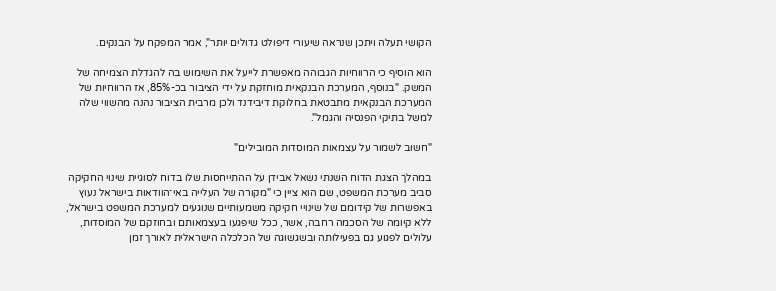הקושי תעלה ויתכן שנראה שיעורי דיפולט גדולים יותר", אמר המפקח על הבנקים.

הוא הוסיף כי הרווחיות הגבוהה מאפשרת לייעל את השימוש בה להגדלת הצמיחה של המשק. "בנוסף, המערכת הבנקאית מוחזקת על ידי הציבור בכ-85%, אז הרווחיות של המערכת הבנקאית מתבטאת בחלוקת דיבידנד ולכן מרבית הציבור נהנה מהשווי שלה למשל בתיקי הפנסיה והגמל".

"חשוב לשמור על עצמאות המוסדות המובילים"

במהלך הצגת הדוח השנתי נשאל אבידן על ההתייחסות שלו בדוח לסוגיית שינוי החקיקה סביב מערכת המשפט, שם הוא ציין כי "מקורה של העלייה באי־הוודאות בישראל נעוץ באפשרות של קידומם של שינויי חקיקה משמעותיים שנוגעים למערכת המשפט בישראל, ללא קיומה של הסכמה רחבה, אשר, ככל שיפגעו בעצמאותם ובחוזקם של המוסדות, עלולים לפגוע גם בפעילותה ובשגשוגה של הכלכלה הישראלית לאורך זמן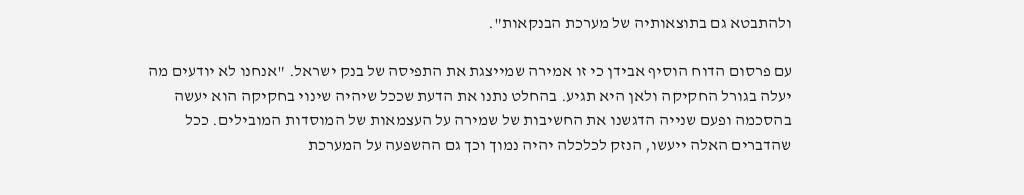ולהתבטא גם בתוצאותיה של מערכת הבנקאות".

עם פרסום הדוח הוסיף אבידן כי זו אמירה שמייצגת את התפיסה של בנק ישראל. "אנחנו לא יודעים מה יעלה בגורל החקיקה ולאן היא תגיע. בהחלט נתנו את הדעת שככל שיהיה שינוי בחקיקה הוא יעשה בהסכמה ופעם שנייה הדגשנו את החשיבות של שמירה על העצמאות של המוסדות המובילים. ככל שהדברים האלה ייעשו, הנזק לכלכלה יהיה נמוך וכך גם ההשפעה על המערכת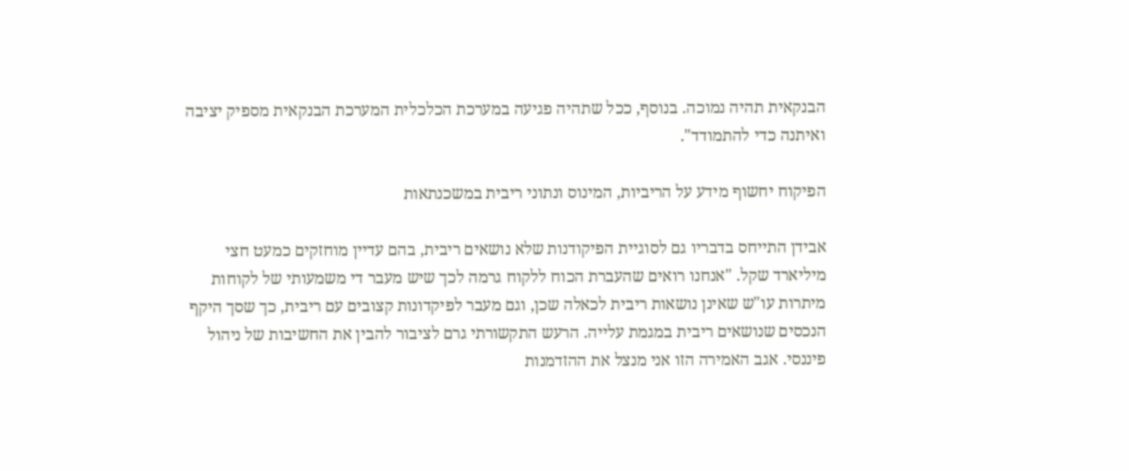הבנקאית תהיה נמוכה. בנוסף, ככל שתהיה פגיעה במערכת הכלכלית המערכת הבנקאית מספיק יציבה ואיתנה כדי להתמודד".

הפיקוח יחשוף מידע על הריביות, המינוס ונתוני ריבית במשכנתאות

אבידן התייחס בדבריו גם לסוגיית הפיקודנות שלא נושאים ריבית, בהם עדיין מוחזקים כמעט חצי מיליארד שקל. "אנחנו רואים שהעברת הכוח ללקוח גרמה לכך שיש מעבר די משמעותי של לקוחות מיתרות עו"ש שאינן נושאות ריבית לכאלה שכן, וגם מעבר לפיקדונות קצובים עם ריבית, כך שסך היקף הנכסים שנושאים ריבית במגמת עלייה. הרעש התקשורתי גרם לציבור להבין את החשיבות של ניהול פיננסי. אגב האמירה הזו אני מנצל את ההזדמנות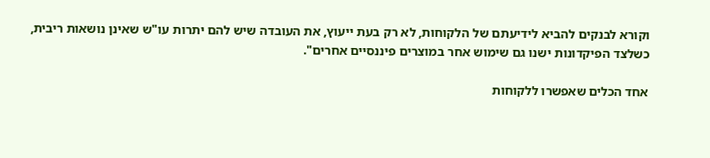וקורא לבנקים להביא לידיעתם של הלקוחות, לא רק בעת ייעוץ, את העובדה שיש להם יתרות עו"ש שאינן נושאות ריבית, כשלצד הפיקדונות ישנו גם שימוש אחר במוצרים פיננסיים אחרים".

אחד הכלים שאפשרו ללקוחות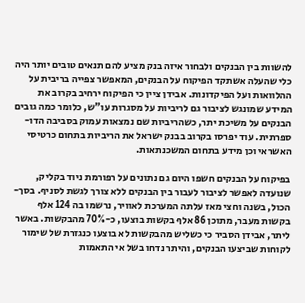להשוות בין הבנקים ולבחור איזה בנק מציע להם תנאים טובים יותר היה כלי שהעלה אשתקד הפיקוח על הבנקים, המאפשר צפייה בריבית על ההלוואות ועל הפיקדונות. אבידן ציין כי הפיקוח ירחיב בקרוב את המידע שמונגש לציבור גם לריביות על מסגרות עו"ש, כלומר כמה גובים הבנקים על משיכת יתר, כשהריביות שם נמצאות עמוק בסביבה הדו-ספרתית. עוד יפרסו בקרוב בבנק ישראל את הריביות בתחום כרטיסי האשראי וכן מידע בתחום המשכנתאות.

בפיקוח על הבנקים חשפו היום גם נתונים על רפורמת ניוד בקליק, שנועדה לאפשר לציבור לעבור בין הבנקים ללא צורך לגשת לסניף. בסך-הכול, בשנה וחצי מאז עלתה המערכת לאוויר, נרשמו בה 124 אלף בקשות מעבר, מתוכן 86 אלף בקשות בוצעו, כ-70% מהבקשות. באשר ליתר, אבידן הסביר כי כשליש מהבקשות לא בוצעו כנגזרת של שימור לקוחות שביצעו הבנקים, והיתר נדחו בשל אי התאמות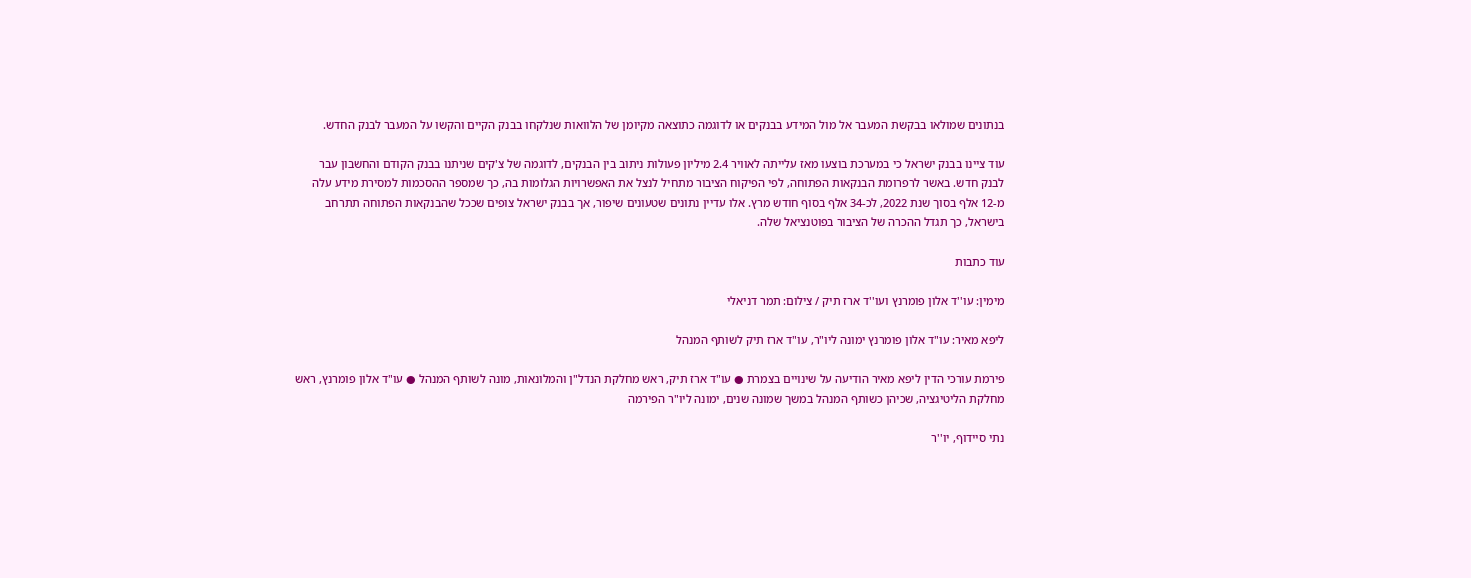בנתונים שמולאו בבקשת המעבר אל מול המידע בבנקים או לדוגמה כתוצאה מקיומן של הלוואות שנלקחו בבנק הקיים והקשו על המעבר לבנק החדש.

עוד ציינו בבנק ישראל כי במערכת בוצעו מאז עלייתה לאוויר 2.4 מיליון פעולות ניתוב בין הבנקים, לדוגמה של צ'קים שניתנו בבנק הקודם והחשבון עבר לבנק חדש. באשר לרפרומת הבנקאות הפתוחה, לפי הפיקוח הציבור מתחיל לנצל את האפשרויות הגלומות בה, כך שמספר ההסכמות למסירת מידע עלה מ-12 אלף בסוך שנת 2022, לכ-34 אלף בסוף חודש מרץ. אלו עדיין נתונים שטעונים שיפור, אך בבנק ישראל צופים שככל שהבנקאות הפתוחה תתרחב בישראל, כך תגדל ההכרה של הציבור בפוטנציאל שלה.

עוד כתבות

מימין: עו''ד אלון פומרנץ ועו''ד ארז תיק / צילום: תמר דניאלי

ליפא מאיר: עו"ד אלון פומרנץ ימונה ליו"ר, עו"ד ארז תיק לשותף המנהל

פירמת עורכי הדין ליפא מאיר הודיעה על שינויים בצמרת ● עו"ד ארז תיק, ראש מחלקת הנדל"ן והמלונאות, מונה לשותף המנהל ● עו"ד אלון פומרנץ, ראש מחלקת הליטיגציה, שכיהן כשותף המנהל במשך שמונה שנים, ימונה ליו"ר הפירמה

נתי סיידוף, יו''ר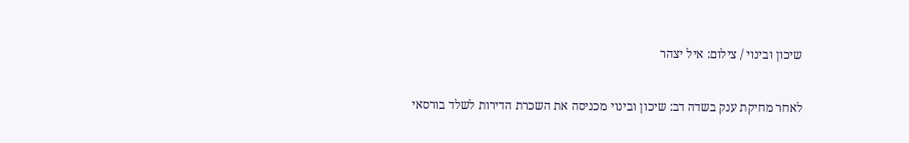שיכון ובינוי / צילום: איל יצהר

לאחר מחיקת ענק בשדה דב: שיכון ובינוי מכניסה את השכרת הדירות לשלד בורסאי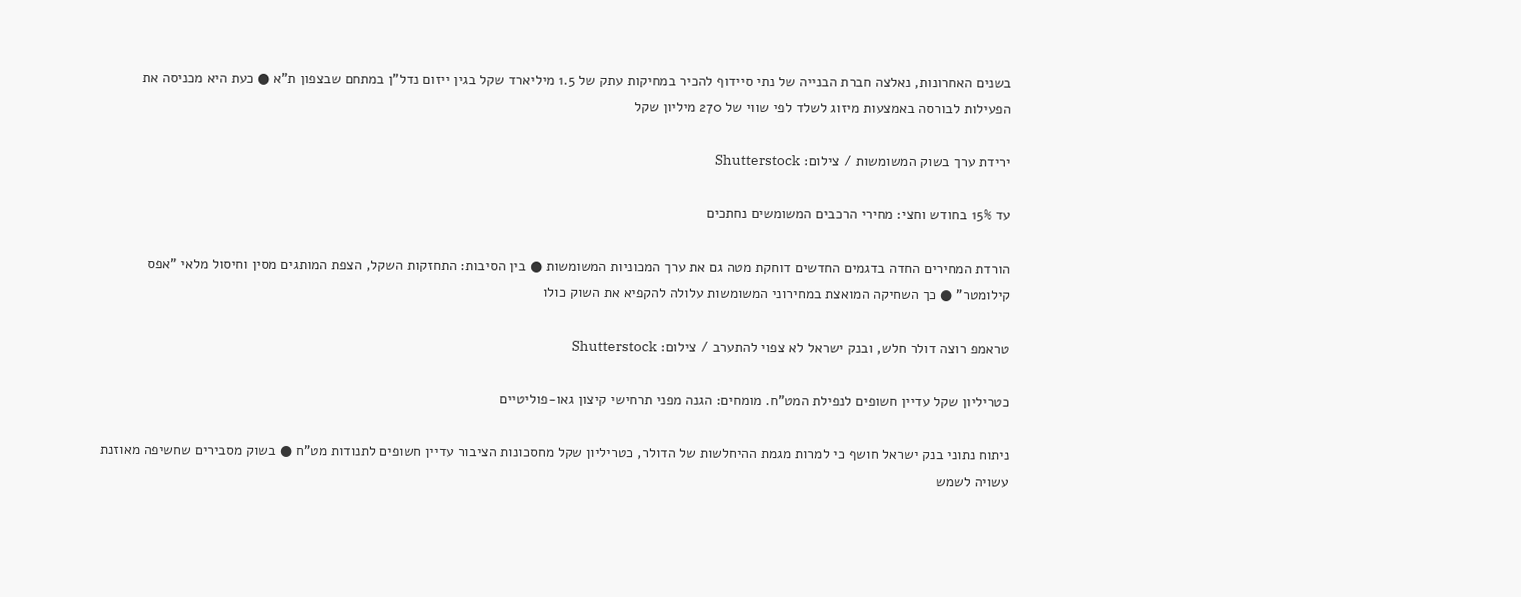בשנים האחרונות, נאלצה חברת הבנייה של נתי סיידוף להכיר במחיקות עתק של 1.5 מיליארד שקל בגין ייזום נדל"ן במתחם שבצפון ת"א ● כעת היא מכניסה את הפעילות לבורסה באמצעות מיזוג לשלד לפי שווי של 270 מיליון שקל

ירידת ערך בשוק המשומשות / צילום: Shutterstock

עד 15% בחודש וחצי: מחירי הרכבים המשומשים נחתכים

הורדת המחירים החדה בדגמים החדשים דוחקת מטה גם את ערך המכוניות המשומשות ● בין הסיבות: התחזקות השקל, הצפת המותגים מסין וחיסול מלאי "אפס קילומטר" ● כך השחיקה המואצת במחירוני המשומשות עלולה להקפיא את השוק כולו

טראמפ רוצה דולר חלש, ובנק ישראל לא צפוי להתערב / צילום: Shutterstock

כטריליון שקל עדיין חשופים לנפילת המט"ח. מומחים: הגנה מפני תרחישי קיצון גאו-פוליטיים

ניתוח נתוני בנק ישראל חושף כי למרות מגמת ההיחלשות של הדולר, כטריליון שקל מחסכונות הציבור עדיין חשופים לתנודות מט"ח ● בשוק מסבירים שחשיפה מאוזנת עשויה לשמש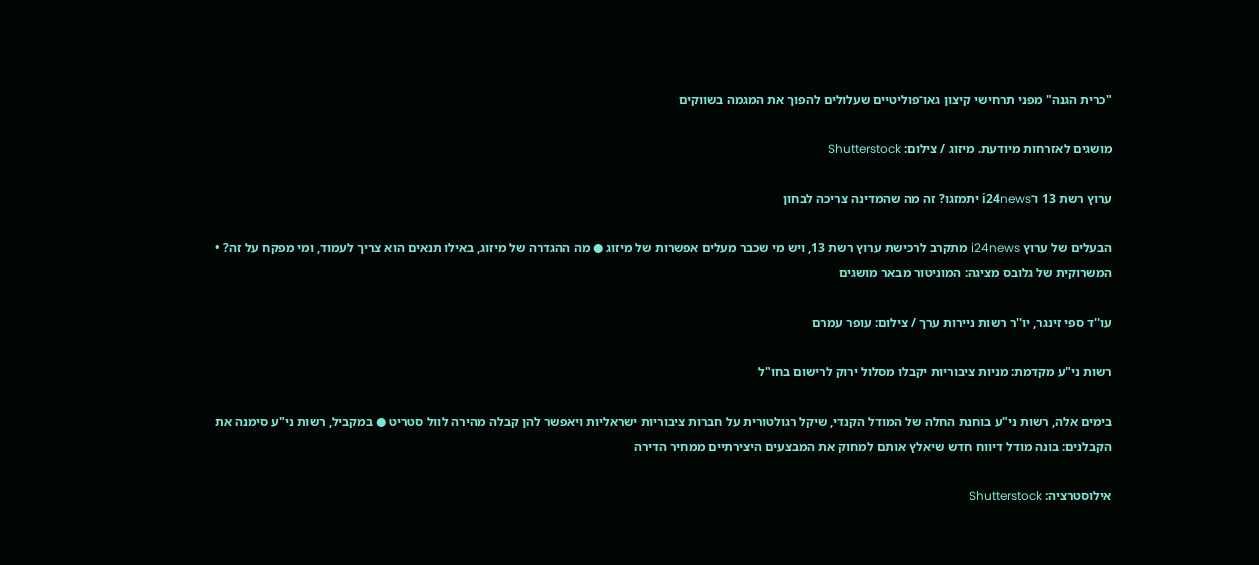"כרית הגנה" מפני תרחישי קיצון גאו־פוליטיים שעלולים להפוך את המגמה בשווקים

מושגים לאזרחות מיודעת. מיזוג / צילום: Shutterstock

ערוץ רשת 13 ו־i24news יתמזגו? זה מה שהמדינה צריכה לבחון

הבעלים של ערוץ i24news מתקרב לרכישת ערוץ רשת 13, ויש מי שכבר מעלים אפשרות של מיזוג ● מה ההגדרה של מיזוג, באילו תנאים הוא צריך לעמוד, ומי מפקח על זה? • המשרוקית של גלובס מציגה: המוניטור מבאר מושגים

עו''ד ספי זינגר, יו''ר רשות ניירות ערך / צילום: עופר עמרם

רשות ני"ע מקדמת: מניות ציבוריות יקבלו מסלול ירוק לרישום בחו"ל

בימים אלה, רשות ני"ע בוחנת החלה של המודל הקנדי, שיקל רגולטורית על חברות ציבוריות ישראליות ויאפשר להן קבלה מהירה לוול סטריט ● במקביל, רשות ני"ע סימנה את הקבלנים: בונה מודל דיווח חדש שיאלץ אותם למחוק את המבצעים היצירתיים ממחיר הדירה

אילוסטרציה: Shutterstock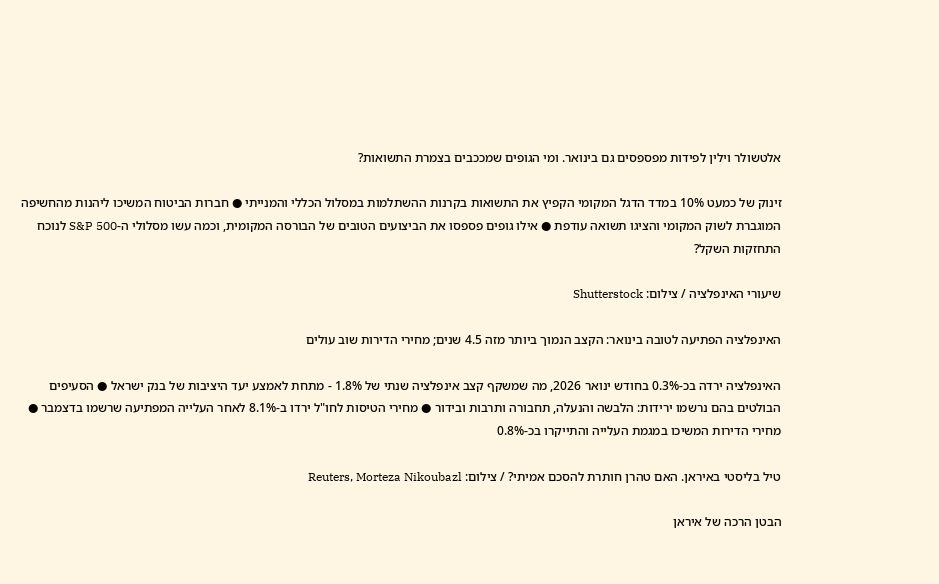אלטשולר וילין לפידות מפספסים גם בינואר. ומי הגופים שמככבים בצמרת התשואות?

זינוק של כמעט 10% במדד הדגל המקומי הקפיץ את התשואות בקרנות ההשתלמות במסלול הכללי והמנייתי ● חברות הביטוח המשיכו ליהנות מהחשיפה המוגברת לשוק המקומי והציגו תשואה עודפת ● אילו גופים פספסו את הביצועים הטובים של הבורסה המקומית, וכמה עשו מסלולי ה-S&P 500 לנוכח התחזקות השקל?

שיעורי האינפלציה / צילום: Shutterstock

האינפלציה הפתיעה לטובה בינואר: הקצב הנמוך ביותר מזה 4.5 שנים; מחירי הדירות שוב עולים

האינפלציה ירדה בכ-0.3% בחודש ינואר 2026, מה שמשקף קצב אינפלציה שנתי של 1.8% - מתחת לאמצע יעד היציבות של בנק ישראל ● הסעיפים הבולטים בהם נרשמו ירידות: הלבשה והנעלה, תחבורה ותרבות ובידור ● מחירי הטיסות לחו"ל ירדו ב-8.1% לאחר העלייה המפתיעה שרשמו בדצמבר ● מחירי הדירות המשיכו במגמת העלייה והתייקרו בכ-0.8%

טיל בליסטי באיראן. האם טהרן חותרת להסכם אמיתי? / צילום: Reuters, Morteza Nikoubazl

הבטן הרכה של איראן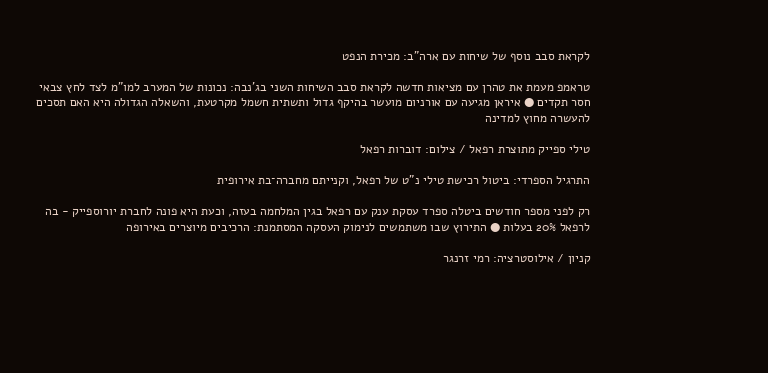לקראת סבב נוסף של שיחות עם ארה"ב: מכירת הנפט

טראמפ מעמת את טהרן עם מציאות חדשה לקראת סבב השיחות השני בג'נבה: נכונות של המערב למו"מ לצד לחץ צבאי חסר תקדים ● איראן מגיעה עם אורניום מועשר בהיקף גדול ותשתית חשמל מקרטעת, והשאלה הגדולה היא האם תסכים להעשרה מחוץ למדינה

טילי ספייק מתוצרת רפאל / צילום: דוברות רפאל

התרגיל הספרדי: ביטול רכישת טילי נ"ט של רפאל, וקנייתם מחברה־בת אירופית

רק לפני מספר חודשים ביטלה ספרד עסקת ענק עם רפאל בגין המלחמה בעזה, וכעת היא פונה לחברת יורוספייק - בה לרפאל 20% בעלות ● התירוץ שבו משתמשים לנימוק העסקה המסתמנת: הרכיבים מיוצרים באירופה

קניון / אילוסטרציה: רמי זרנגר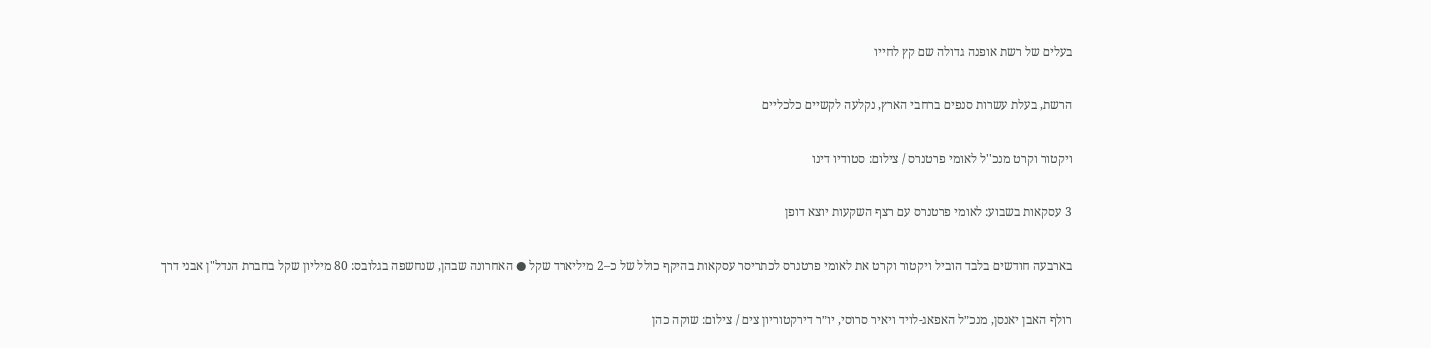בעלים של רשת אופנה גדולה שם קץ לחייו

הרשת, בעלת עשרות סנפים ברחבי הארץ, נקלעה לקשיים כלכליים

ויקטור וקרט מנכ''ל לאומי פרטנרס / צילום: סטודיו דינו

3 עסקאות בשבוע: לאומי פרטנרס עם רצף השקעות יוצא דופן

בארבעה חודשים בלבד הוביל ויקטור וקרט את לאומי פרטנרס לכתריסר עסקאות בהיקף כולל של כ–2 מיליארד שקל ● האחרונה שבהן, שנחשפה בגלובס: 80 מיליון שקל בחברת הנדל"ן אבני דרך

רולף האבן יאנסן, מנכ״ל האפאג-לויד ויאיר סרוסי, יו״ר דירקטוריון צים / צילום: שוקה כהן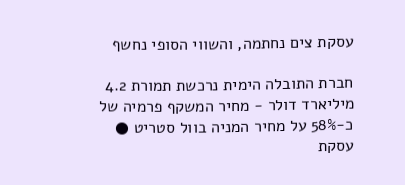עסקת צים נחתמה, והשווי הסופי נחשף

חברת התובלה הימית נרכשת תמורת 4.2 מיליארד דולר - מחיר המשקף פרמיה של כ-58% על מחיר המניה בוול סטריט ● עסקת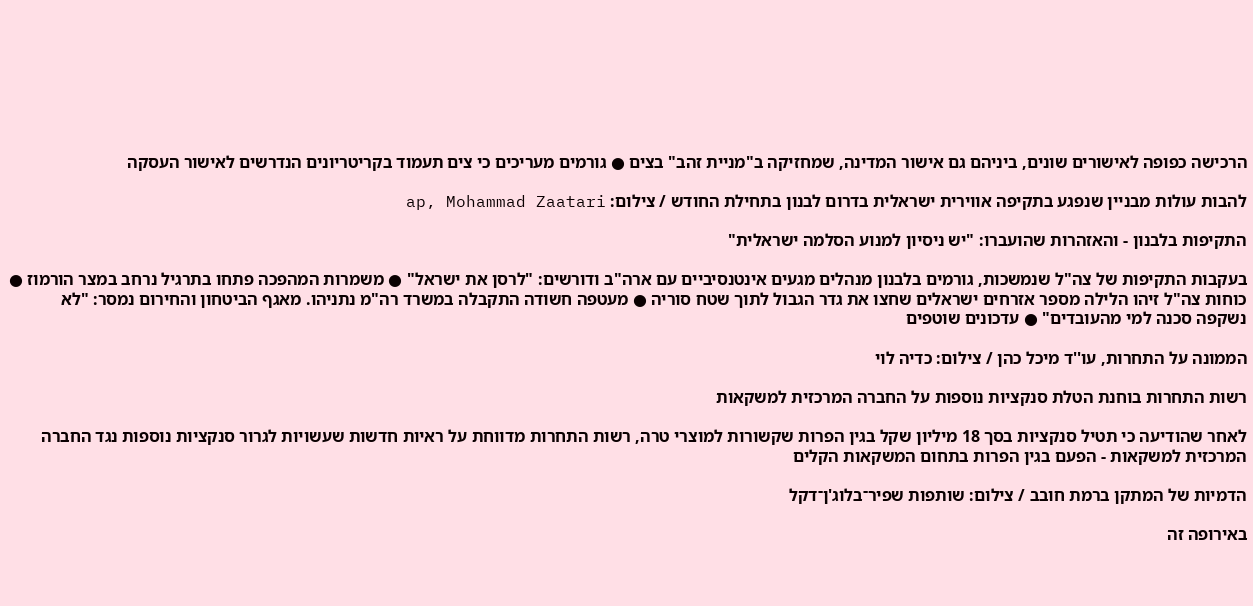הרכישה כפופה לאישורים שונים, ביניהם גם אישור המדינה, שמחזיקה ב"מניית זהב" בצים ● גורמים מעריכים כי צים תעמוד בקריטריונים הנדרשים לאישור העסקה

להבות עולות מבניין שנפגע בתקיפה אווירית ישראלית בדרום לבנון בתחילת החודש / צילום: ap, Mohammad Zaatari

התקיפות בלבנון - והאזהרות שהועברו: "יש ניסיון למנוע הסלמה ישראלית"

בעקבות התקיפות של צה"ל שנמשכות, גורמים בלבנון מנהלים מגעים אינטנסיביים עם ארה"ב ודורשים: "לרסן את ישראל" ● משמרות המהפכה פתחו בתרגיל נרחב במצר הורמוז ● כוחות צה"ל זיהו הלילה מספר אזרחים ישראלים שחצו את גדר הגבול לתוך שטח סוריה ● מעטפה חשודה התקבלה במשרד רה"מ נתניהו. מאגף הביטחון והחירום נמסר: "לא נשקפה סכנה למי מהעובדים" ● עדכונים שוטפים

הממונה על התחרות, עו''ד מיכל כהן / צילום: כדיה לוי

רשות התחרות בוחנת הטלת סנקציות נוספות על החברה המרכזית למשקאות

לאחר שהודיעה כי תטיל סנקציות בסך 18 מיליון שקל בגין הפרות שקשורות למוצרי טרה, רשות התחרות מדווחת על ראיות חדשות שעשויות לגרור סנקציות נוספות נגד החברה המרכזית למשקאות - הפעם בגין הפרות בתחום המשקאות הקלים

הדמיות של המתקן ברמת חובב / צילום: שותפות שפיר־בלוג'ן־דקל

באירופה זה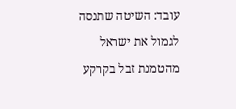עובד: השיטה שתנסה לגמול את ישראל מהטמנת זבל בקרקע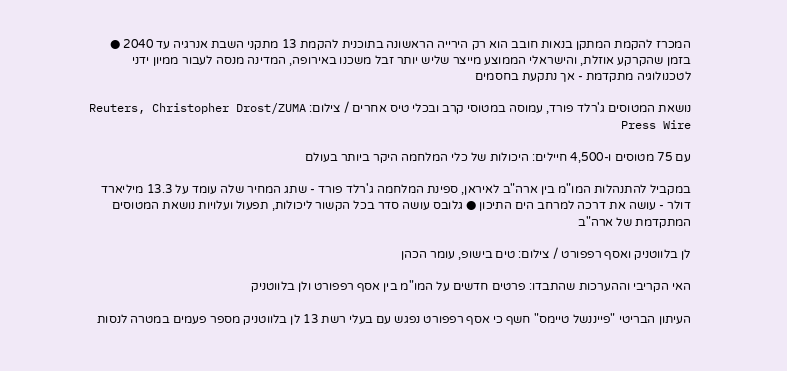המכרז להקמת המתקן בנאות חובב הוא רק הירייה הראשונה בתוכנית להקמת 13 מתקני השבת אנרגיה עד 2040 ● בזמן שהקרקע אוזלת, והישראלי הממוצע מייצר שליש יותר זבל משכנו באירופה, המדינה מנסה לעבור ממיון ידני לטכנולוגיה מתקדמת - אך נתקעת בחסמים

נושאת המטוסים ג'רלד פורד, עמוסה במטוסי קרב ובכלי טיס אחרים / צילום: Reuters, Christopher Drost/ZUMA Press Wire

עם 75 מטוסים ו-4,500 חיילים: היכולות של כלי המלחמה היקר ביותר בעולם

במקביל להתנהלות המו"מ בין ארה"ב לאיראן, ספינת המלחמה ג'רלד פורד - שתג המחיר שלה עומד על 13.3 מיליארד דולר - עושה את דרכה למרחב הים התיכון ● גלובס עושה סדר בכל הקשור ליכולות, תפעול ועלויות נושאת המטוסים המתקדמת של ארה"ב

לן בלווטניק ואסף רפפורט / צילום: טים בישופ, עומר הכהן

האי הקריבי וההערכות שהתבדו: פרטים חדשים על המו"מ בין אסף רפפורט ולן בלווטניק

העיתון הבריטי "פייננשל טיימס" חשף כי אסף רפפורט נפגש עם בעלי רשת 13 לן בלווטניק מספר פעמים במטרה לנסות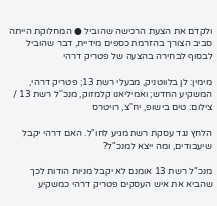ולקדם את הצעת הרכישה שהוביל ● המחלוקת הייתה סביב הצורך בהזרמת כספים מידיית, דבר שהוביל לבסוף לבחירה בהצעה של פטריק דרהי

מימין: לן בלווטניק, מבעלי רשת 13; פטריק דרהי, המשקיע החדש; ואמיליאנו קלמזוק, מנכ''ל רשת 13 / צילום: טים בישופ, יח''צ, רויטרס

הלחץ נגד עסקת רשת מגיע לחו"ל. האם דרהי יקבל שיעבודים, ומה ייצא למנכ"ל?

מנכ"ל רשת 13 אומנם לא יקבל מניות הודות לכך שהביא את איש העסקים פטריק דרהי כמשקיע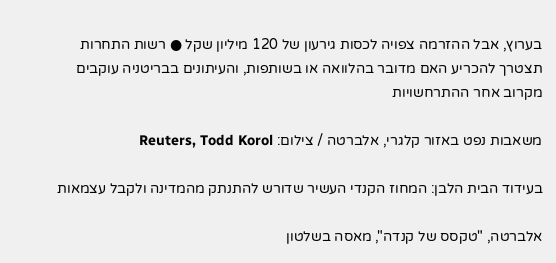בערוץ, אבל ההזרמה צפויה לכסות גירעון של 120 מיליון שקל ● רשות התחרות תצטרך להכריע האם מדובר בהלוואה או בשותפות, והעיתונים בבריטניה עוקבים מקרוב אחר ההתרחשויות

משאבות נפט באזור קלגרי, אלברטה / צילום: Reuters, Todd Korol

בעידוד הבית הלבן: המחוז הקנדי העשיר שדורש להתנתק מהמדינה ולקבל עצמאות

אלברטה, "טקסס של קנדה", מאסה בשלטון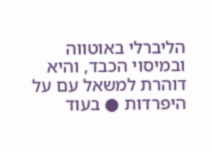הליברלי באוטווה ובמיסוי הכבד, והיא דוהרת למשאל עם על היפרדות ● בעוד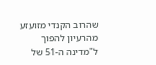שהרוב הקנדי מזועזע מהרעיון להפוך ל"מדינה ה-51 של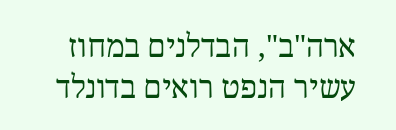ארה"ב", הבדלנים במחוז עשיר הנפט רואים בדונלד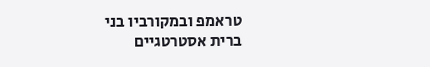טראמפ ובמקורביו בני ברית אסטרטגיים